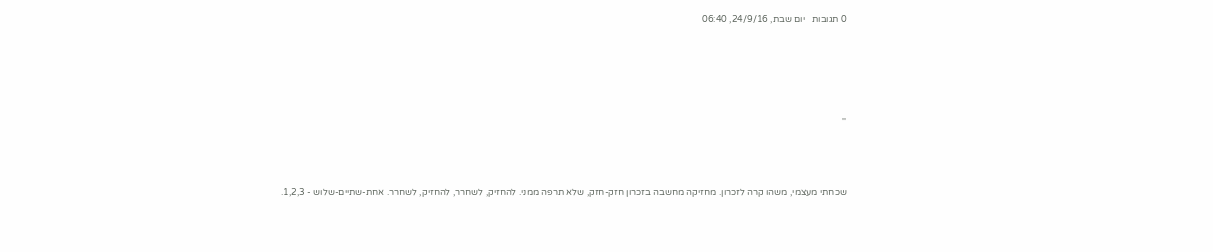0 תגובות   יום שבת, 24/9/16, 06:40





''



שכחתי מעצמי, משהו קרה לזכרון. מחזיקה מחשבה בזכרון חזק-חזק, שלא תרפה ממני. להחזיק, לשחרר, להחזיק, לשחרר. אחת-שתיים-שלוש - 1,2,3.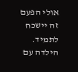אולי הפעם זה יישכח לתמיד. הילדה עם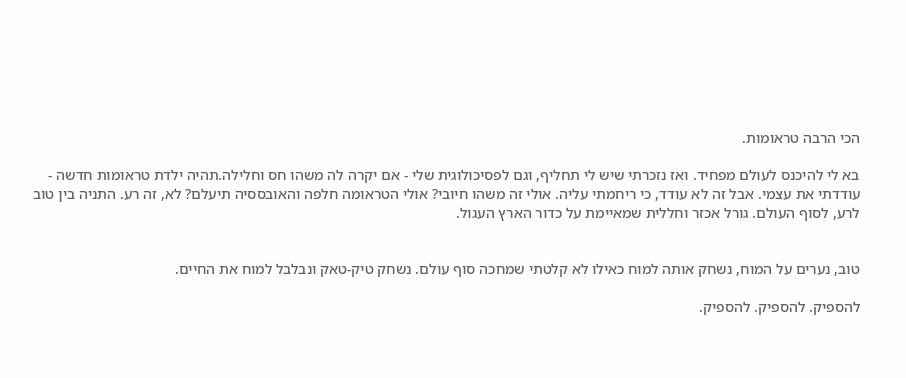הכי הרבה טראומות.

בא לי להיכנס לעולם מפחיד. ואז נזכרתי שיש לי תחליף, וגם לפסיכולוגית שלי - אם יקרה לה משהו חס וחלילה.תהיה ילדת טראומות חדשה - עודדתי את עצמי. אבל זה לא עודד, כי ריחמתי עליה. אולי זה משהו חיובי? אולי הטראומה חלפה והאובססיה תיעלם? לא, זה רע. התניה בין טוב לרע, לסוף העולם. גורל אכזר וחללית שמאיימת על כדור הארץ העגול.


טוב, נערים על המוח, נשחק אותה למוח כאילו לא קלטתי שמחכה סוף עולם. נשחק טיק-טאק ונבלבל למוח את החיים.

להספיק. להספיק. להספיק.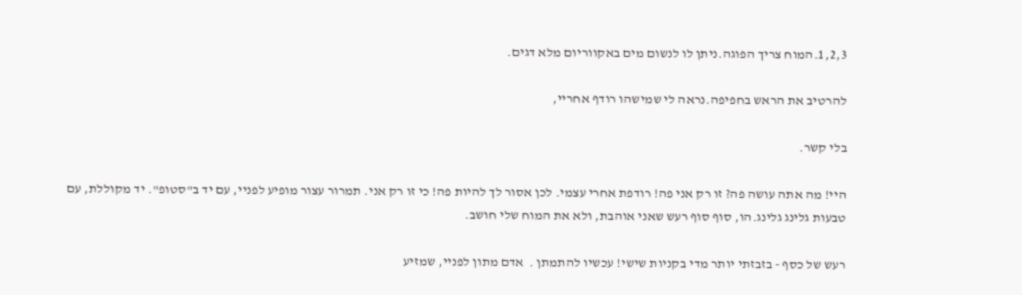1,2,3.המוח צריך הפוגה.ניתן לו לנשום מים באקווריום מלא דגים.

להרטיב את הראש בחפיפה.נראה לי שמישהו רודף אחריי,

בלי קשר.

היי! מה אתה עושה פה? זו רק אני פה! רודפת אחרי עצמי. לכן אסור לך להיות פה! כי זו רק אני. תמרור עצור מופיע לפניי, עם יד ב"סטופ". יד מקוללת, עם טבעות גלינג גלינג.הו, סוף סוף רעש שאני אוהבת, ולא את המוח שלי חושב.

רעש של כסף - בזבזתי יותר מדי בקניות שישי! עכשיו להתמתן .  אדם מתון לפניי, שמזיע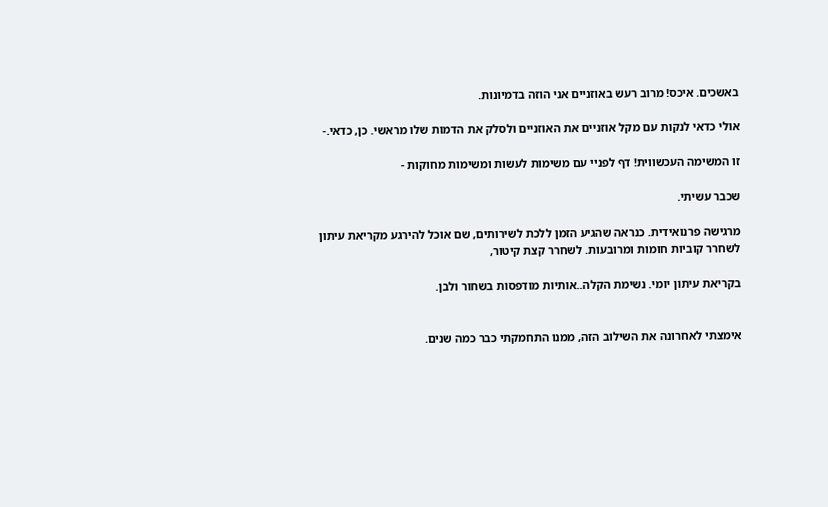באשכים. איכס! מרוב רעש באוזניים אני הוזה בדמיונות.

אולי כדאי לנקות עם מקל אוזניים את האוזניים ולסלק את הדמות שלו מראשי. כן, כדאי.-

זו המשימה העכשווית! דף לפניי עם משימות לעשות ומשימות מחוקות -

שכבר עשיתי.

מרגישה פרנואידית. כנראה שהגיע הזמן ללכת לשירותים, שם אוכל להירגע מקריאת עיתון לשחרר קוביות חומות ומרובעות. לשחרר קצת קיטור,

בקריאת עיתון יומי. נשימת הקלה..אותיות מודפסות בשחור ולבן.


אימצתי לאחרונה את השילוב הזה, ממנו התחמקתי כבר כמה שנים.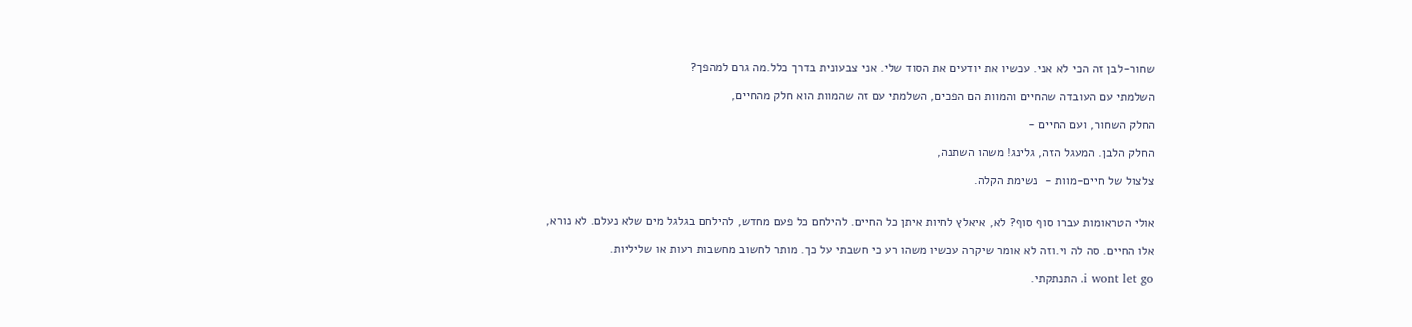שחור-לבן זה הכי לא אני. עכשיו את יודעים את הסוד שלי. אני צבעונית בדרך כלל.מה גרם למהפך?

השלמתי עם העובדה שהחיים והמוות הם הפכים, השלמתי עם זה שהמוות הוא חלק מהחיים,

החלק השחור, ועם החיים -

החלק הלבן. המעגל הזה, גלינג! משהו השתנה,

צלצול של חיים-מוות -  נשימת הקלה.


אולי הטראומות עברו סוף סוף? לא, איאלץ לחיות איתן כל החיים. להילחם כל פעם מחדש, להילחם בגלגל מים שלא נעלם. לא נורא,

אלו החיים. סה לה וי.וזה לא אומר שיקרה עכשיו משהו רע כי חשבתי על כך. מותר לחשוב מחשבות רעות או שליליות.

i wont let go. התנתקתי.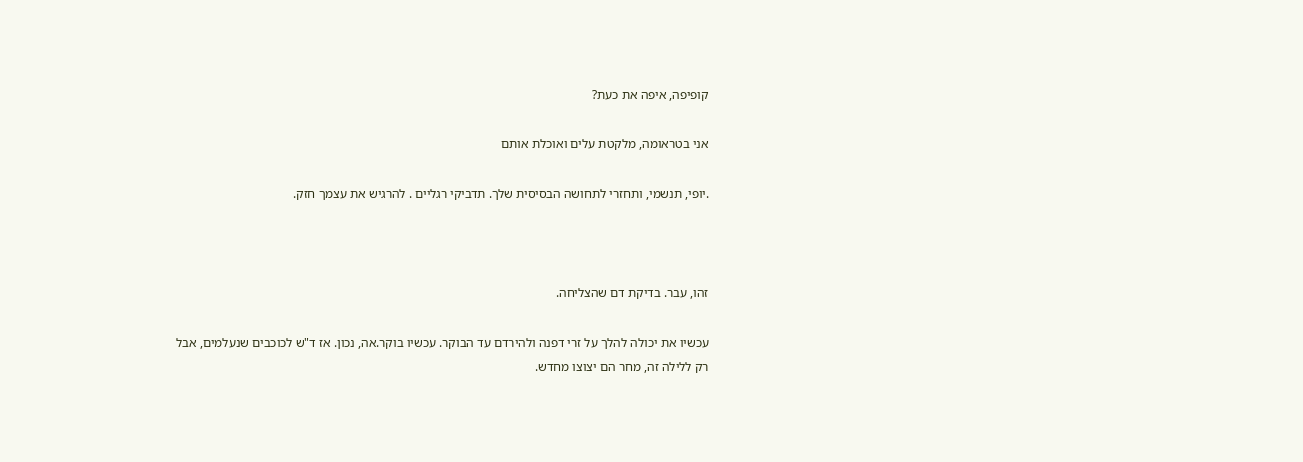קופיפה, איפה את כעת?

אני בטראומה, מלקטת עלים ואוכלת אותם

.יופי, תנשמי, ותחזרי לתחושה הבסיסית שלך. תדביקי רגליים . להרגיש את עצמך חזק.



זהו, עבר. בדיקת דם שהצליחה.

עכשיו את יכולה להלך על זרי דפנה ולהירדם עד הבוקר. עכשיו בוקר.אה, נכון. אז ד"ש לכוכבים שנעלמים, אבל רק ללילה זה, מחר הם יצוצו מחדש.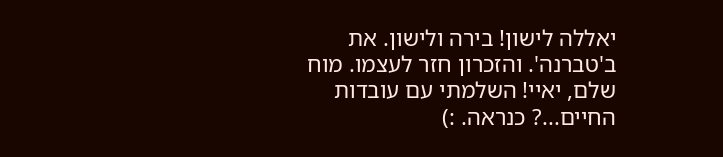יאללה לישון! בירה ולישון. את ב'טברנה'. והזכרון חזר לעצמו. מוח שלם, יאיי! השלמתי עם עובדות החיים...? כנראה. :)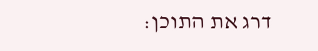דרג את התוכן: